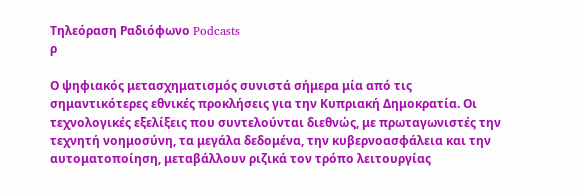Τηλεόραση Ραδιόφωνο Podcasts
ρ

Ο ψηφιακός μετασχηματισμός συνιστά σήμερα μία από τις σημαντικότερες εθνικές προκλήσεις για την Κυπριακή Δημοκρατία. Οι τεχνολογικές εξελίξεις που συντελούνται διεθνώς, με πρωταγωνιστές την τεχνητή νοημοσύνη, τα μεγάλα δεδομένα, την κυβερνοασφάλεια και την αυτοματοποίηση, μεταβάλλουν ριζικά τον τρόπο λειτουργίας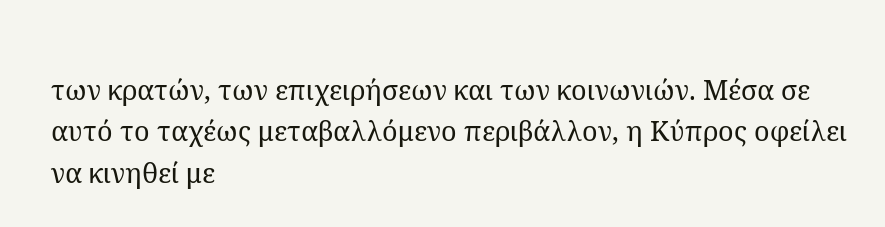των κρατών, των επιχειρήσεων και των κοινωνιών. Μέσα σε αυτό το ταχέως μεταβαλλόμενο περιβάλλον, η Κύπρος οφείλει να κινηθεί με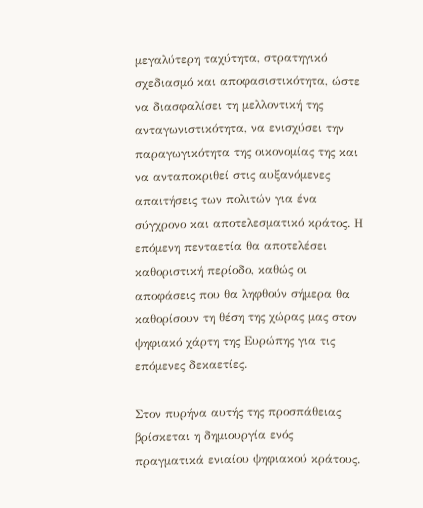μεγαλύτερη ταχύτητα, στρατηγικό σχεδιασμό και αποφασιστικότητα, ώστε να διασφαλίσει τη μελλοντική της ανταγωνιστικότητα, να ενισχύσει την παραγωγικότητα της οικονομίας της και να ανταποκριθεί στις αυξανόμενες απαιτήσεις των πολιτών για ένα σύγχρονο και αποτελεσματικό κράτος. Η επόμενη πενταετία θα αποτελέσει καθοριστική περίοδο, καθώς οι αποφάσεις που θα ληφθούν σήμερα θα καθορίσουν τη θέση της χώρας μας στον ψηφιακό χάρτη της Ευρώπης για τις επόμενες δεκαετίες.

Στον πυρήνα αυτής της προσπάθειας βρίσκεται η δημιουργία ενός πραγματικά ενιαίου ψηφιακού κράτους.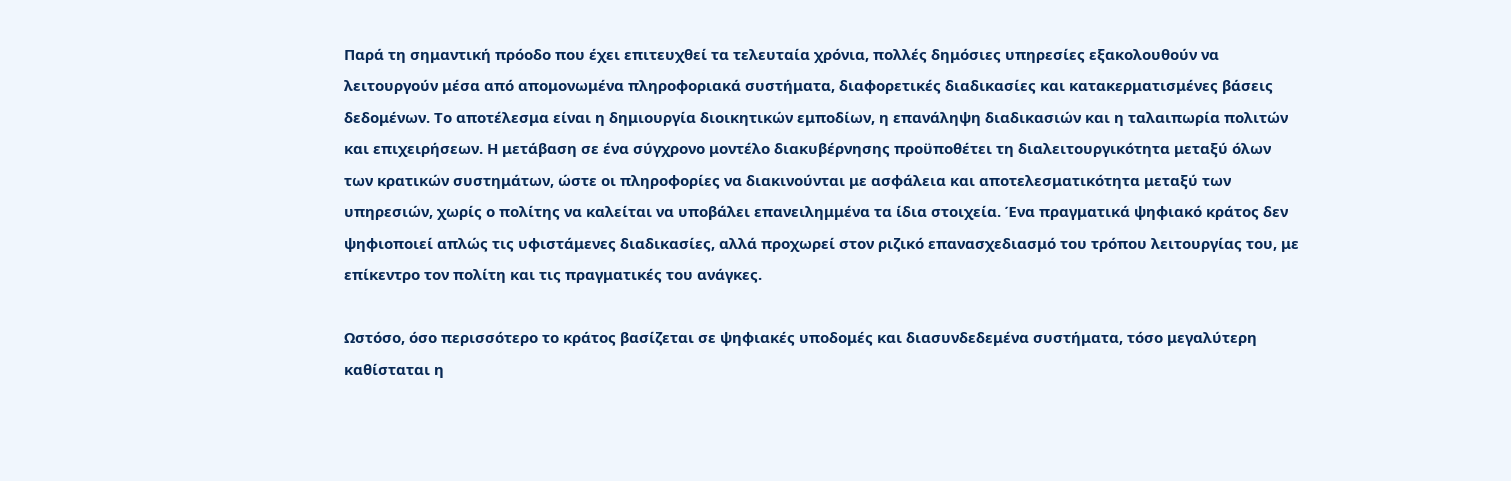Παρά τη σημαντική πρόοδο που έχει επιτευχθεί τα τελευταία χρόνια, πολλές δημόσιες υπηρεσίες εξακολουθούν να λειτουργούν μέσα από απομονωμένα πληροφοριακά συστήματα, διαφορετικές διαδικασίες και κατακερματισμένες βάσεις δεδομένων. Το αποτέλεσμα είναι η δημιουργία διοικητικών εμποδίων, η επανάληψη διαδικασιών και η ταλαιπωρία πολιτών και επιχειρήσεων. Η μετάβαση σε ένα σύγχρονο μοντέλο διακυβέρνησης προϋποθέτει τη διαλειτουργικότητα μεταξύ όλων των κρατικών συστημάτων, ώστε οι πληροφορίες να διακινούνται με ασφάλεια και αποτελεσματικότητα μεταξύ των υπηρεσιών, χωρίς ο πολίτης να καλείται να υποβάλει επανειλημμένα τα ίδια στοιχεία. Ένα πραγματικά ψηφιακό κράτος δεν ψηφιοποιεί απλώς τις υφιστάμενες διαδικασίες, αλλά προχωρεί στον ριζικό επανασχεδιασμό του τρόπου λειτουργίας του, με επίκεντρο τον πολίτη και τις πραγματικές του ανάγκες.

Ωστόσο, όσο περισσότερο το κράτος βασίζεται σε ψηφιακές υποδομές και διασυνδεδεμένα συστήματα, τόσο μεγαλύτερη καθίσταται η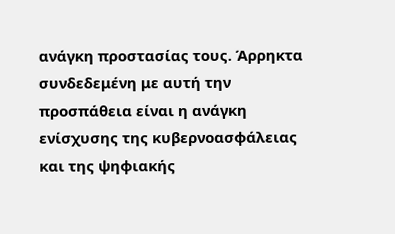ανάγκη προστασίας τους. Άρρηκτα συνδεδεμένη με αυτή την προσπάθεια είναι η ανάγκη ενίσχυσης της κυβερνοασφάλειας και της ψηφιακής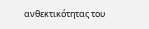ανθεκτικότητας του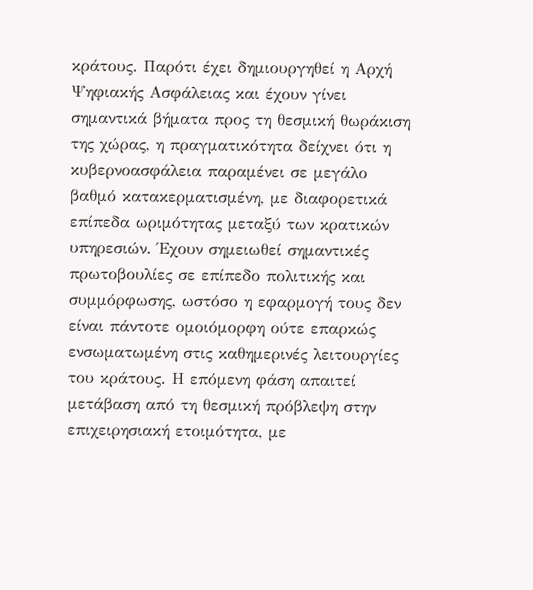κράτους. Παρότι έχει δημιουργηθεί η Αρχή Ψηφιακής Ασφάλειας και έχουν γίνει σημαντικά βήματα προς τη θεσμική θωράκιση της χώρας, η πραγματικότητα δείχνει ότι η κυβερνοασφάλεια παραμένει σε μεγάλο βαθμό κατακερματισμένη, με διαφορετικά επίπεδα ωριμότητας μεταξύ των κρατικών υπηρεσιών. Έχουν σημειωθεί σημαντικές πρωτοβουλίες σε επίπεδο πολιτικής και συμμόρφωσης, ωστόσο η εφαρμογή τους δεν είναι πάντοτε ομοιόμορφη ούτε επαρκώς ενσωματωμένη στις καθημερινές λειτουργίες του κράτους. Η επόμενη φάση απαιτεί μετάβαση από τη θεσμική πρόβλεψη στην επιχειρησιακή ετοιμότητα, με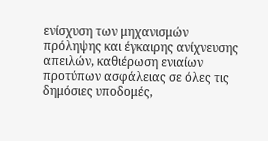ενίσχυση των μηχανισμών πρόληψης και έγκαιρης ανίχνευσης απειλών, καθιέρωση ενιαίων προτύπων ασφάλειας σε όλες τις δημόσιες υποδομές,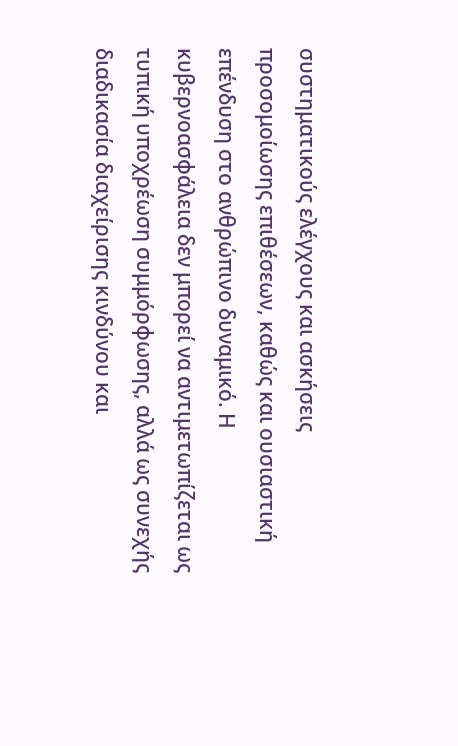συστηματικούς ελέγχους και ασκήσεις προσομοίωσης επιθέσεων, καθώς και ουσιαστική επένδυση στο ανθρώπινο δυναμικό. Η κυβερνοασφάλεια δεν μπορεί να αντιμετωπίζεται ως τυπική υποχρέωση συμμόρφωσης, αλλά ως συνεχής διαδικασία διαχείρισης κινδύνου και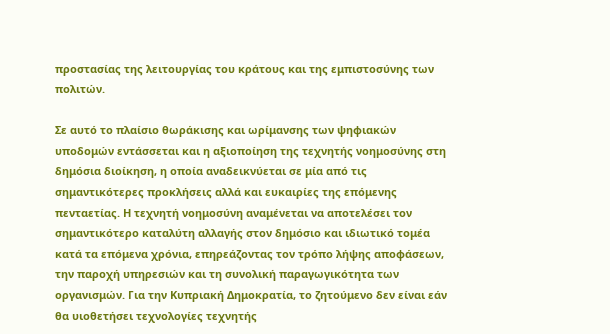προστασίας της λειτουργίας του κράτους και της εμπιστοσύνης των πολιτών.

Σε αυτό το πλαίσιο θωράκισης και ωρίμανσης των ψηφιακών υποδομών εντάσσεται και η αξιοποίηση της τεχνητής νοημοσύνης στη δημόσια διοίκηση, η οποία αναδεικνύεται σε μία από τις σημαντικότερες προκλήσεις αλλά και ευκαιρίες της επόμενης πενταετίας. Η τεχνητή νοημοσύνη αναμένεται να αποτελέσει τον σημαντικότερο καταλύτη αλλαγής στον δημόσιο και ιδιωτικό τομέα κατά τα επόμενα χρόνια, επηρεάζοντας τον τρόπο λήψης αποφάσεων, την παροχή υπηρεσιών και τη συνολική παραγωγικότητα των οργανισμών. Για την Κυπριακή Δημοκρατία, το ζητούμενο δεν είναι εάν θα υιοθετήσει τεχνολογίες τεχνητής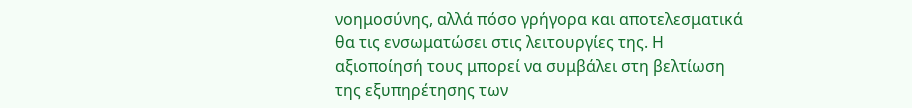νοημοσύνης, αλλά πόσο γρήγορα και αποτελεσματικά θα τις ενσωματώσει στις λειτουργίες της. Η αξιοποίησή τους μπορεί να συμβάλει στη βελτίωση της εξυπηρέτησης των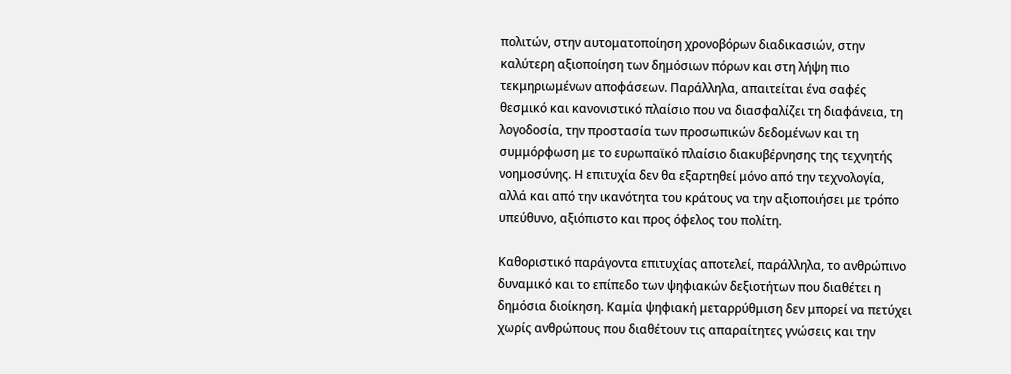πολιτών, στην αυτοματοποίηση χρονοβόρων διαδικασιών, στην καλύτερη αξιοποίηση των δημόσιων πόρων και στη λήψη πιο τεκμηριωμένων αποφάσεων. Παράλληλα, απαιτείται ένα σαφές θεσμικό και κανονιστικό πλαίσιο που να διασφαλίζει τη διαφάνεια, τη λογοδοσία, την προστασία των προσωπικών δεδομένων και τη συμμόρφωση με το ευρωπαϊκό πλαίσιο διακυβέρνησης της τεχνητής νοημοσύνης. Η επιτυχία δεν θα εξαρτηθεί μόνο από την τεχνολογία, αλλά και από την ικανότητα του κράτους να την αξιοποιήσει με τρόπο υπεύθυνο, αξιόπιστο και προς όφελος του πολίτη.

Καθοριστικό παράγοντα επιτυχίας αποτελεί, παράλληλα, το ανθρώπινο δυναμικό και το επίπεδο των ψηφιακών δεξιοτήτων που διαθέτει η δημόσια διοίκηση. Καμία ψηφιακή μεταρρύθμιση δεν μπορεί να πετύχει χωρίς ανθρώπους που διαθέτουν τις απαραίτητες γνώσεις και την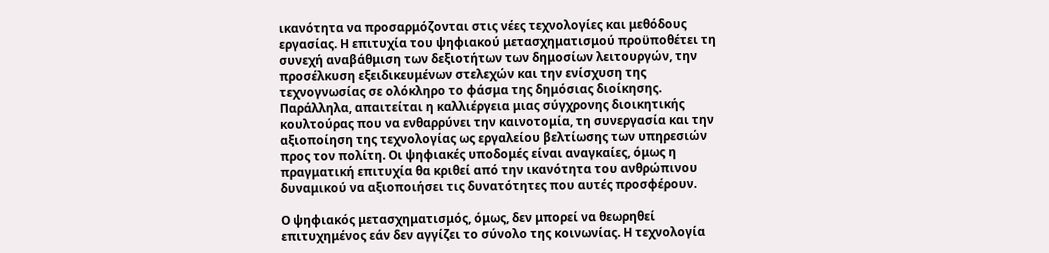ικανότητα να προσαρμόζονται στις νέες τεχνολογίες και μεθόδους εργασίας. Η επιτυχία του ψηφιακού μετασχηματισμού προϋποθέτει τη συνεχή αναβάθμιση των δεξιοτήτων των δημοσίων λειτουργών, την προσέλκυση εξειδικευμένων στελεχών και την ενίσχυση της τεχνογνωσίας σε ολόκληρο το φάσμα της δημόσιας διοίκησης. Παράλληλα, απαιτείται η καλλιέργεια μιας σύγχρονης διοικητικής κουλτούρας που να ενθαρρύνει την καινοτομία, τη συνεργασία και την αξιοποίηση της τεχνολογίας ως εργαλείου βελτίωσης των υπηρεσιών προς τον πολίτη. Οι ψηφιακές υποδομές είναι αναγκαίες, όμως η πραγματική επιτυχία θα κριθεί από την ικανότητα του ανθρώπινου δυναμικού να αξιοποιήσει τις δυνατότητες που αυτές προσφέρουν.

Ο ψηφιακός μετασχηματισμός, όμως, δεν μπορεί να θεωρηθεί επιτυχημένος εάν δεν αγγίζει το σύνολο της κοινωνίας. Η τεχνολογία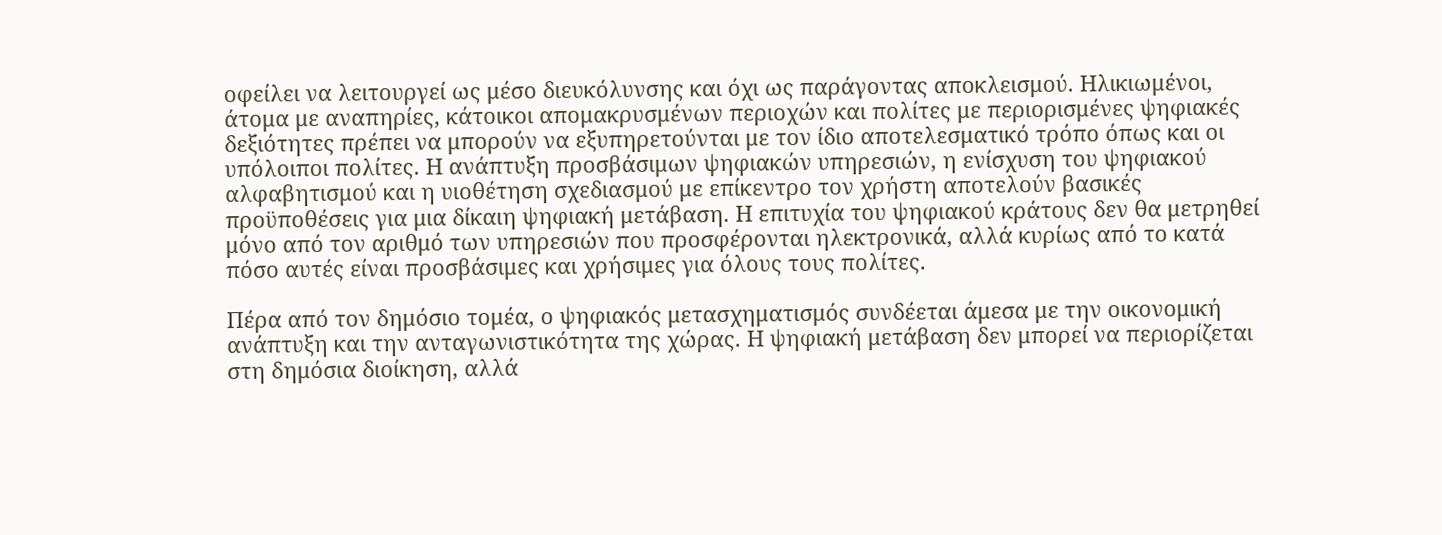οφείλει να λειτουργεί ως μέσο διευκόλυνσης και όχι ως παράγοντας αποκλεισμού. Ηλικιωμένοι, άτομα με αναπηρίες, κάτοικοι απομακρυσμένων περιοχών και πολίτες με περιορισμένες ψηφιακές δεξιότητες πρέπει να μπορούν να εξυπηρετούνται με τον ίδιο αποτελεσματικό τρόπο όπως και οι υπόλοιποι πολίτες. Η ανάπτυξη προσβάσιμων ψηφιακών υπηρεσιών, η ενίσχυση του ψηφιακού αλφαβητισμού και η υιοθέτηση σχεδιασμού με επίκεντρο τον χρήστη αποτελούν βασικές προϋποθέσεις για μια δίκαιη ψηφιακή μετάβαση. Η επιτυχία του ψηφιακού κράτους δεν θα μετρηθεί μόνο από τον αριθμό των υπηρεσιών που προσφέρονται ηλεκτρονικά, αλλά κυρίως από το κατά πόσο αυτές είναι προσβάσιμες και χρήσιμες για όλους τους πολίτες.

Πέρα από τον δημόσιο τομέα, ο ψηφιακός μετασχηματισμός συνδέεται άμεσα με την οικονομική ανάπτυξη και την ανταγωνιστικότητα της χώρας. Η ψηφιακή μετάβαση δεν μπορεί να περιορίζεται στη δημόσια διοίκηση, αλλά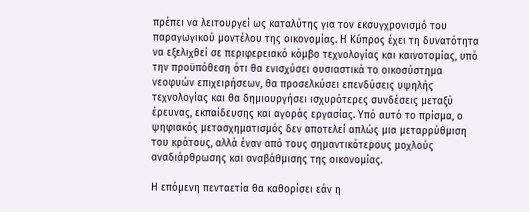πρέπει να λειτουργεί ως καταλύτης για τον εκσυγχρονισμό του παραγωγικού μοντέλου της οικονομίας. Η Κύπρος έχει τη δυνατότητα να εξελιχθεί σε περιφερειακό κόμβο τεχνολογίας και καινοτομίας, υπό την προϋπόθεση ότι θα ενισχύσει ουσιαστικά το οικοσύστημα νεοφυών επιχειρήσεων, θα προσελκύσει επενδύσεις υψηλής τεχνολογίας και θα δημιουργήσει ισχυρότερες συνδέσεις μεταξύ έρευνας, εκπαίδευσης και αγοράς εργασίας. Υπό αυτό το πρίσμα, ο ψηφιακός μετασχηματισμός δεν αποτελεί απλώς μια μεταρρύθμιση του κράτους, αλλά έναν από τους σημαντικότερους μοχλούς αναδιάρθρωσης και αναβάθμισης της οικονομίας.

Η επόμενη πενταετία θα καθορίσει εάν η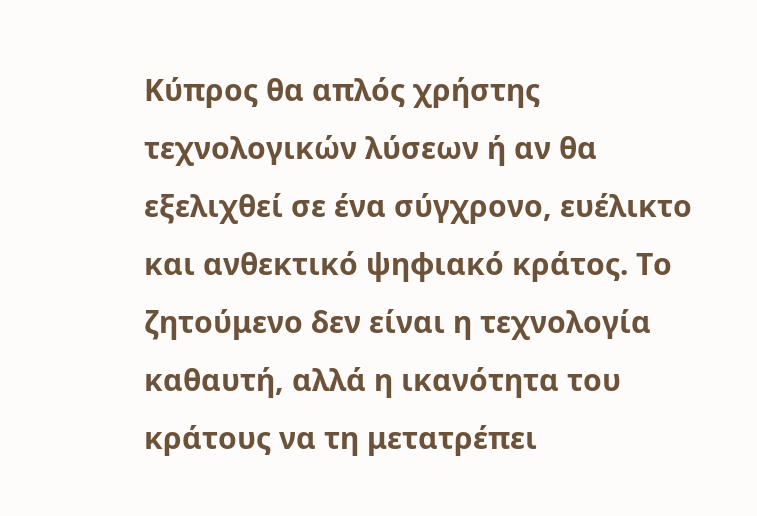Κύπρος θα απλός χρήστης τεχνολογικών λύσεων ή αν θα εξελιχθεί σε ένα σύγχρονο, ευέλικτο και ανθεκτικό ψηφιακό κράτος. Το ζητούμενο δεν είναι η τεχνολογία καθαυτή, αλλά η ικανότητα του κράτους να τη μετατρέπει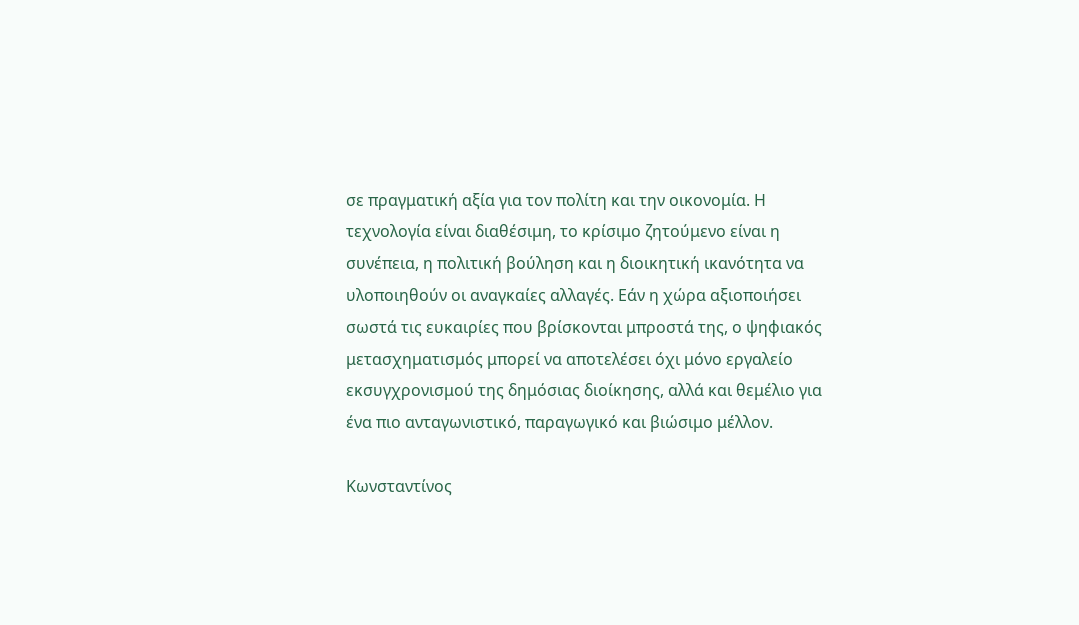σε πραγματική αξία για τον πολίτη και την οικονομία. Η τεχνολογία είναι διαθέσιμη, το κρίσιμο ζητούμενο είναι η συνέπεια, η πολιτική βούληση και η διοικητική ικανότητα να υλοποιηθούν οι αναγκαίες αλλαγές. Εάν η χώρα αξιοποιήσει σωστά τις ευκαιρίες που βρίσκονται μπροστά της, ο ψηφιακός μετασχηματισμός μπορεί να αποτελέσει όχι μόνο εργαλείο εκσυγχρονισμού της δημόσιας διοίκησης, αλλά και θεμέλιο για ένα πιο ανταγωνιστικό, παραγωγικό και βιώσιμο μέλλον.

Κωνσταντίνος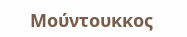Μούντουκκος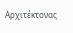Αρχιτέκτονας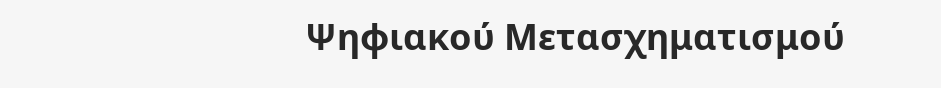Ψηφιακού Μετασχηματισμού